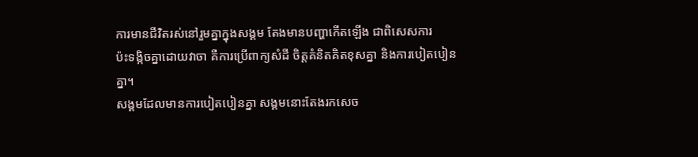ការមានជីវិតរស់នៅរួមគ្នាក្នុងសង្គម តែងមានបញ្ហាកើតឡើង ជាពិសេសការ
ប៉ះទង្កិចគ្នាដោយវាចា គឺការប្រើពាក្យសំដី ចិត្តគំនិតគិតខុសគ្នា និងការបៀតបៀនគ្នា។
សង្គមដែលមានការបៀតបៀនគ្នា សង្គមនោះតែងរកសេច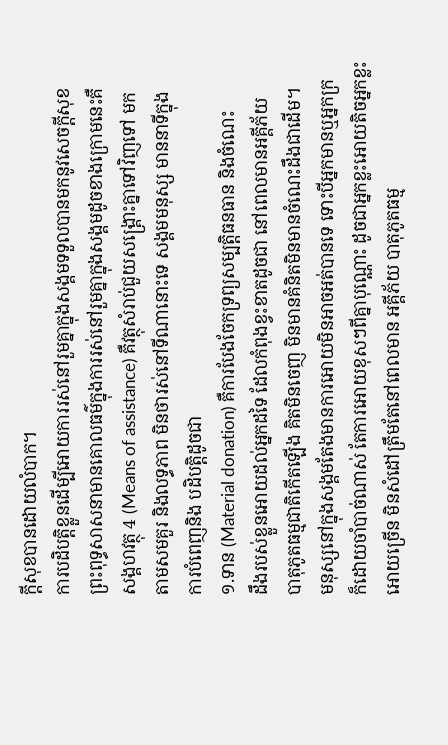ក្តីសុខបានដោយលំបាក។
ការបដិបត្តិខ្លួនដើម្បីអោយការរស់នៅរួមគ្នាក្នុងសង្គមទទួលបានមកនូវសេចក្តីសុខ
ព្រះពុទ្ធសាសនាមានគោលធម៌ក្នុងការរស់នៅរួមគ្នាក្នុងសង្គមដូចខាងក្រោមនេះគឺ
សង្គហវត្ថុ 4 (Means of assistance) គឺវត្ថុសំរាប់ជួយសង្គ្រោះគ្នាទៅវិញទៅ មក
តាមសមគួរ និងលទ្ធភាព មិនថារស់នៅទីណានោះទេ សង្គមមនុស្ស មាននាទីក្នុង
ការបំពេញនិង បដិបត្តិដូចជា
១.ទាន (Material donation) គឺការបែងចែកទ្រព្យសម្បត្តិធនធាន និងចំណេះ
ដឹងរបស់ខ្លួនអោយដល់អ្នកដទៃ ដែលកំពុងខ្វះខាតដូចជា នៅពេលមានអគ្គីភ័យ
បាតុភូតធម្មជាតិកើតឡើង គិតមិនចេញ មិនមានគំនិតមិនមានចំណេះដឹងជាដើម។
មនុស្សនៅក្នុងសង្គមតែងមានការអោយមិនអាចអត់បានទេ ទោះបីអ្នកមានឬអ្នកក្រ
ក៏ដោយចាំបាច់ណាស់ តែការអោយខុសៗពីគ្នាបុណ្ណោះ ដូចជាអ្នកខ្លះអោយតិចអ្នកខ្លះ
អោយច្រើន មិនសំដៅត្រឹមតែនៅពេលមាន អគ្គីភ័យ បាតុភូតធម្ម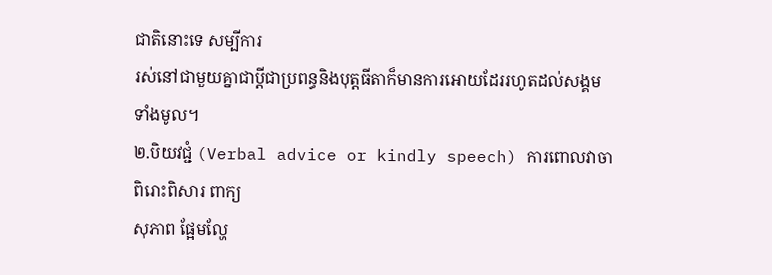ជាតិនោះទេ សម្បីការ
រស់នៅជាមួយគ្នាជាប្តីជាប្រពន្ធនិងបុត្តធីតាក៏មានការអោយដែររហូតដល់សង្គម
ទាំងមូល។
២.បិយវជ្ជំ (Verbal advice or kindly speech) ការពោលវាចា ពិរោះពិសារ ពាក្យ
សុភាព ផ្អែមល្ហែ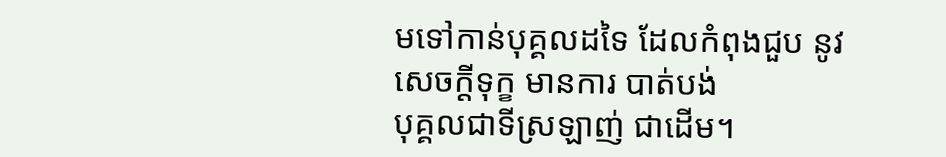មទៅកាន់បុគ្គលដទៃ ដែលកំពុងជួប នូវ សេចក្តីទុក្ខ មានការ បាត់បង់
បុគ្គលជាទីស្រឡាញ់ ជាដើម។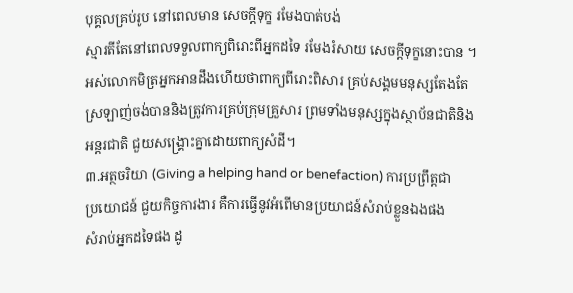បុគ្គលគ្រប់រូប នៅពេលមាន សេចក្តីទុក្ខ រមែងបាត់បង់
ស្មារតីតែនៅពេលទទួលពាក្យពិរោះពីអ្នកដទៃ រមែងរំសាយ សេចក្តីទុក្ខនោះបាន ។
អស់លោកមិត្រអ្នកអានដឹងហើយថាពាក្យពីរោះពិសារ គ្រប់សង្គមមនុស្សតែងតែ
ស្រឡាញ់ចង់បាននិងត្រូវការគ្រប់ក្រុមគ្រួសារ ព្រមទាំងមនុស្សក្នុងស្ថាប័នជាតិនិង
អន្តរជាតិ ជួយសង្គ្រោះគ្នាដោយពាក្យសំដី។
៣.អត្ថចរិយា (Giving a helping hand or benefaction) ការប្រព្រឹត្តជា
ប្រយោជន៍ ជួយកិច្ចការងារ គឺការធ្វើនូវអំពើមានប្រយាជន៍សំរាប់ខ្លួនឯងផង
សំរាប់អ្នកដទៃផង ដូ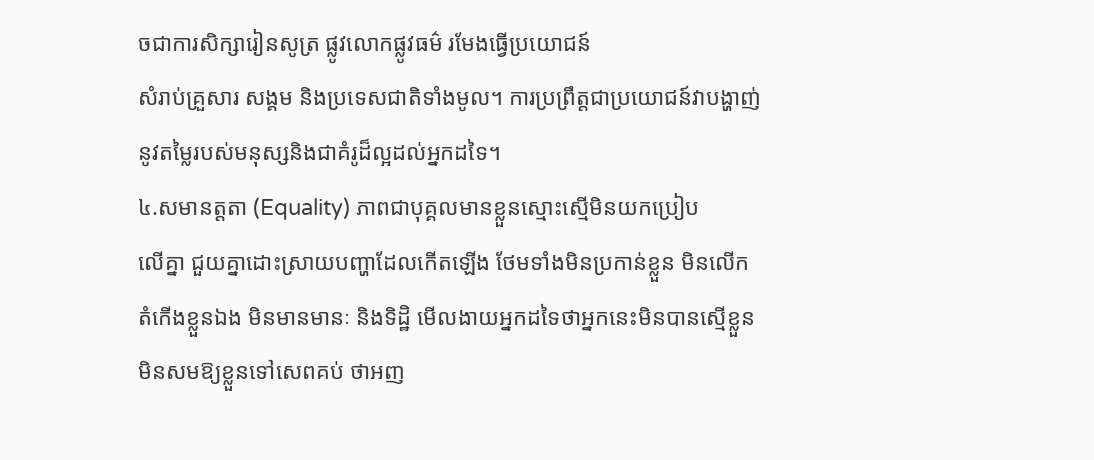ចជាការសិក្សារៀនសូត្រ ផ្លូវលោកផ្លូវធម៌ រមែងធ្វើប្រយោជន៍
សំរាប់គ្រួសារ សង្គម និងប្រទេសជាតិទាំងមូល។ ការប្រព្រឹត្តជាប្រយោជន៍វាបង្ហាញ់
នូវតម្លៃរបស់មនុស្សនិងជាគំរូដ៏ល្អដល់អ្នកដទៃ។
៤.សមានត្តតា (Equality) ភាពជាបុគ្គលមានខ្លួនស្មោះស្មើមិនយកប្រៀប
លើគ្នា ជួយគ្នាដោះស្រាយបញ្ហាដែលកើតឡើង ថែមទាំងមិនប្រកាន់ខ្លួន មិនលើក
តំកើងខ្លួនឯង មិនមានមានៈ និងទិដ្ឋិ មើលងាយអ្នកដទៃថាអ្នកនេះមិនបានស្មើខ្លួន
មិនសមឱ្យខ្លួនទៅសេពគប់ ថាអញ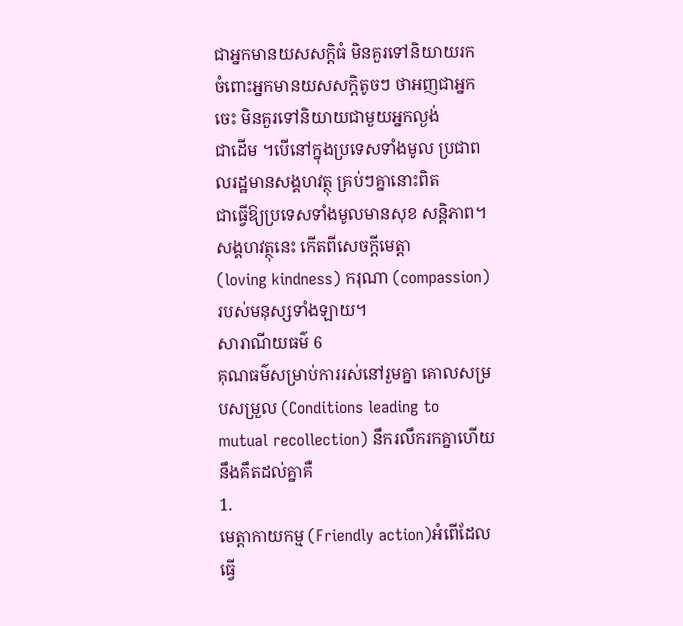ជាអ្នកមានយសសក្តិធំ មិនគួរទៅនិយាយរក
ចំពោះអ្នកមានយសសក្តិតូចៗ ថាអញជាអ្នកចេះ មិនគួរទៅនិយាយជាមួយអ្នកល្ងង់
ជាដើម ។បើនៅក្នុងប្រទេសទាំងមូល ប្រជាពលរដ្ឋមានសង្គហវត្ថុ គ្រប់ៗគ្នានោះពិត
ជាធ្វើឱ្យប្រទេសទាំងមូលមានសុខ សន្តិភាព។ សង្គហវត្ថុនេះ កើតពីសេចក្តីមេត្តា
(loving kindness) ករុណា (compassion) របស់មនុស្សទាំងឡាយ។
សារាណីយធម៌ 6
គុណធម៌សម្រាប់ការរស់នៅរួមគ្នា គោលសម្របសម្រួល (Conditions leading to
mutual recollection) នឹករលឹករកគ្នាហើយនឹងគឹតដល់គ្នាគឺ
1.
មេត្តាកាយកម្ម (Friendly action)អំពើដែលធ្វើ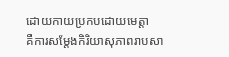ដោយកាយប្រកបដោយមេត្តា
គឺការសម្តែងកិរិយាសុភាពរាបសា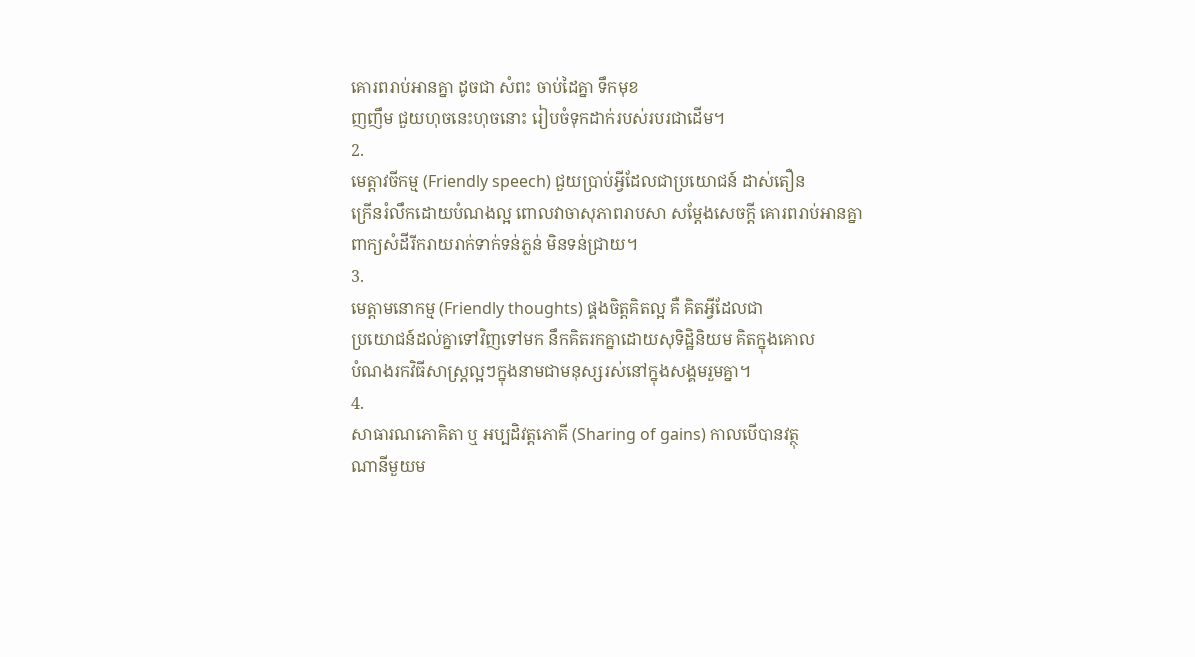គោរពរាប់អានគ្នា ដូចជា សំពះ ចាប់ដៃគ្នា ទឹកមុខ
ញញឹម ជួយហុចនេះហុចនោះ រៀបចំទុកដាក់របស់របរជាដើម។
2.
មេត្តាវចីកម្ម (Friendly speech) ជួយប្រាប់អ្វីដែលជាប្រយោជន៍ ដាស់តឿន
ក្រើនរំលឹកដោយបំណងល្អ ពោលវាចាសុភាពរាបសា សម្តែងសេចក្តី គោរពរាប់អានគ្នា
ពាក្យសំដីរីករាយរាក់ទាក់ទន់ភ្លន់ មិនទន់ជ្រាយ។
3.
មេត្តាមនោកម្ម (Friendly thoughts) ផ្គងចិត្តគិតល្អ គឺ គិតអ្វីដែលជា
ប្រយោជន៍ដល់គ្នាទៅវិញទៅមក នឹកគិតរកគ្នាដោយសុទិដ្ឋិនិយម គិតក្នុងគោល
បំណងរកវិធីសាស្ត្រល្អៗក្នុងនាមជាមនុស្សរស់នៅក្នុងសង្គមរួមគ្នា។
4.
សាធារណភោគិតា ឬ អប្បដិវត្តភោគី (Sharing of gains) កាលបើបានវត្ថុ
ណានីមួយម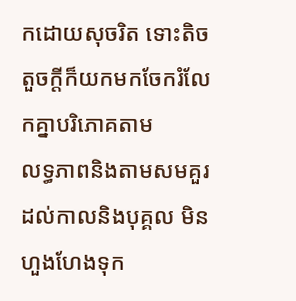កដោយសុចរិត ទោះតិចតួចក្តីក៏យកមកចែករំលែកគ្នាបរិភោគតាម
លទ្ធភាពនិងតាមសមគួរដល់កាលនិងបុគ្គល មិនហួងហែងទុក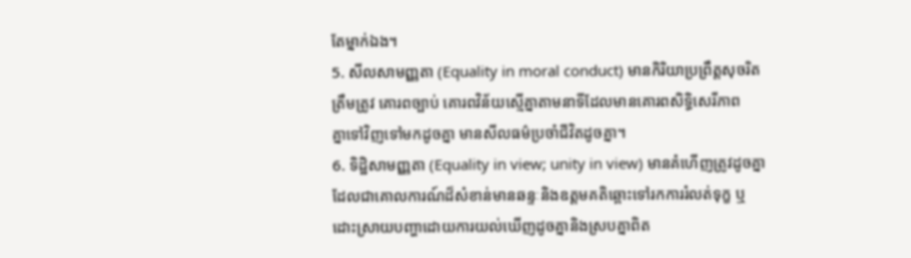តែម្នាក់ឯង។
5. សីលសាមញ្ញតា (Equality in moral conduct) មានកិរិយាប្រព្រឹត្តសុចរិត
ត្រឹមត្រូវ គោរពច្បាប់ គោរពវិន័យស្មើគ្នាតាមនាទីដែលមានគោរពសិទ្ធិសេរីភាព
គ្នាទៅវិញទៅមកដូចគ្នា មានសីលធម៌ប្រចាំជីវិតដូចគ្នា។
6. ទិដ្ឋិសាមញ្ញតា (Equality in view; unity in view) មានគំហើញត្រូវដូចគ្នា
ដែលជាគោលការណ៍ដ៏សំខាន់មានឆន្ទៈនិងឧត្តមគតិឆ្ពោះទៅរកការរំលត់ទុក្ខ ឬ
ដោះស្រាយបញ្ហាដោយការយល់ឃើញដូចគ្នានិងស្របគ្នាពិត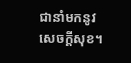ជានាំមកនូវ
សេចក្តីសុខ។